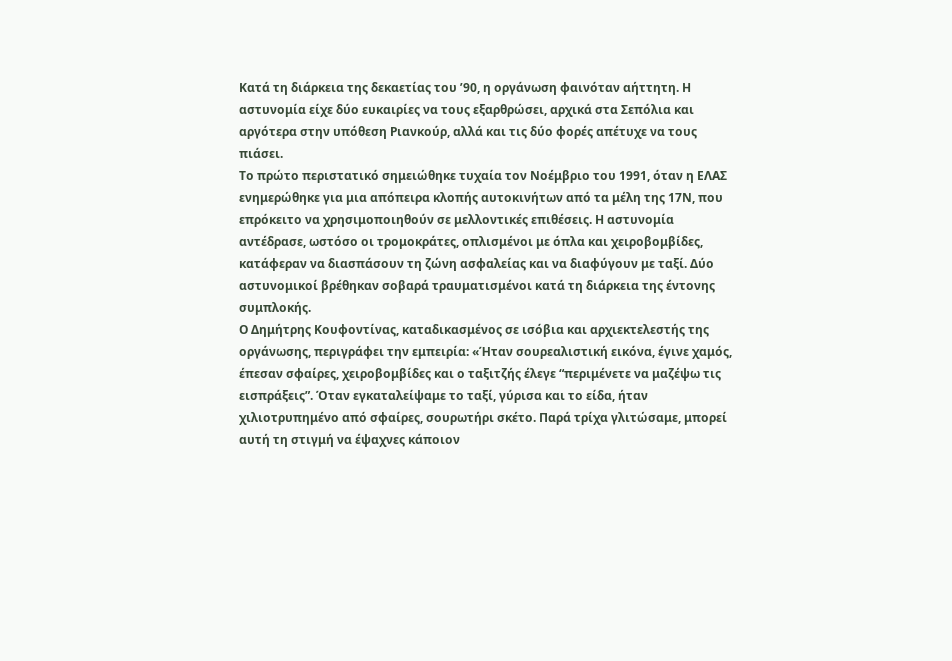Κατά τη διάρκεια της δεκαετίας του ’90, η οργάνωση φαινόταν αήττητη. Η αστυνομία είχε δύο ευκαιρίες να τους εξαρθρώσει, αρχικά στα Σεπόλια και αργότερα στην υπόθεση Ριανκούρ, αλλά και τις δύο φορές απέτυχε να τους πιάσει.
Το πρώτο περιστατικό σημειώθηκε τυχαία τον Νοέμβριο του 1991, όταν η ΕΛΑΣ ενημερώθηκε για μια απόπειρα κλοπής αυτοκινήτων από τα μέλη της 17Ν, που επρόκειτο να χρησιμοποιηθούν σε μελλοντικές επιθέσεις. Η αστυνομία αντέδρασε, ωστόσο οι τρομοκράτες, οπλισμένοι με όπλα και χειροβομβίδες, κατάφεραν να διασπάσουν τη ζώνη ασφαλείας και να διαφύγουν με ταξί. Δύο αστυνομικοί βρέθηκαν σοβαρά τραυματισμένοι κατά τη διάρκεια της έντονης συμπλοκής.
Ο Δημήτρης Κουφοντίνας, καταδικασμένος σε ισόβια και αρχιεκτελεστής της οργάνωσης, περιγράφει την εμπειρία: «Ήταν σουρεαλιστική εικόνα, έγινε χαμός, έπεσαν σφαίρες, χειροβομβίδες και ο ταξιτζής έλεγε “περιμένετε να μαζέψω τις εισπράξεις”. Όταν εγκαταλείψαμε το ταξί, γύρισα και το είδα, ήταν χιλιοτρυπημένο από σφαίρες, σουρωτήρι σκέτο. Παρά τρίχα γλιτώσαμε, μπορεί αυτή τη στιγμή να έψαχνες κάποιον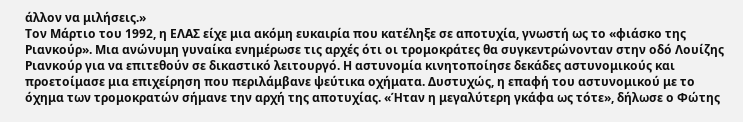άλλον να μιλήσεις.»
Τον Μάρτιο του 1992, η ΕΛΑΣ είχε μια ακόμη ευκαιρία που κατέληξε σε αποτυχία, γνωστή ως το «φιάσκο της Ριανκούρ». Μια ανώνυμη γυναίκα ενημέρωσε τις αρχές ότι οι τρομοκράτες θα συγκεντρώνονταν στην οδό Λουίζης Ριανκούρ για να επιτεθούν σε δικαστικό λειτουργό. Η αστυνομία κινητοποίησε δεκάδες αστυνομικούς και προετοίμασε μια επιχείρηση που περιλάμβανε ψεύτικα οχήματα. Δυστυχώς, η επαφή του αστυνομικού με το όχημα των τρομοκρατών σήμανε την αρχή της αποτυχίας. «Ήταν η μεγαλύτερη γκάφα ως τότε», δήλωσε ο Φώτης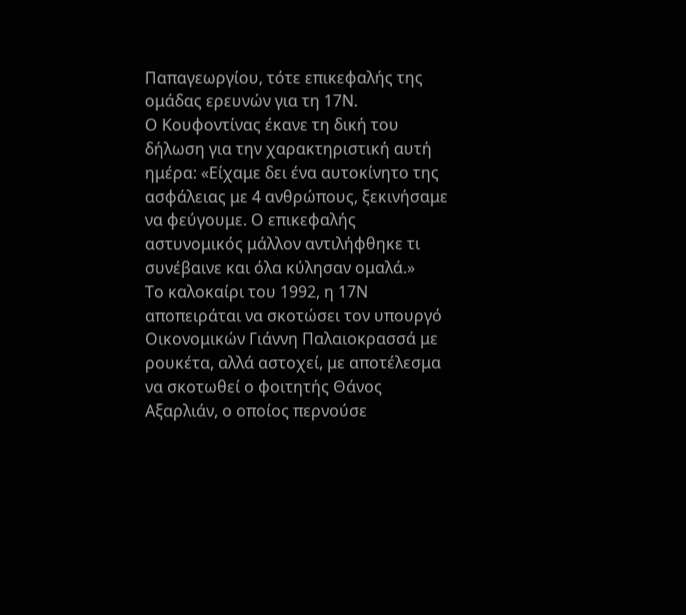Παπαγεωργίου, τότε επικεφαλής της ομάδας ερευνών για τη 17Ν.
Ο Κουφοντίνας έκανε τη δική του δήλωση για την χαρακτηριστική αυτή ημέρα: «Είχαμε δει ένα αυτοκίνητο της ασφάλειας με 4 ανθρώπους, ξεκινήσαμε να φεύγουμε. Ο επικεφαλής αστυνομικός μάλλον αντιλήφθηκε τι συνέβαινε και όλα κύλησαν ομαλά.»
Το καλοκαίρι του 1992, η 17Ν αποπειράται να σκοτώσει τον υπουργό Οικονομικών Γιάννη Παλαιοκρασσά με ρουκέτα, αλλά αστοχεί, με αποτέλεσμα να σκοτωθεί ο φοιτητής Θάνος Αξαρλιάν, ο οποίος περνούσε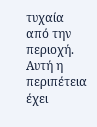τυχαία από την περιοχή. Αυτή η περιπέτεια έχει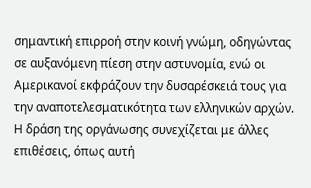σημαντική επιρροή στην κοινή γνώμη, οδηγώντας σε αυξανόμενη πίεση στην αστυνομία, ενώ οι Αμερικανοί εκφράζουν την δυσαρέσκειά τους για την αναποτελεσματικότητα των ελληνικών αρχών.
Η δράση της οργάνωσης συνεχίζεται με άλλες επιθέσεις, όπως αυτή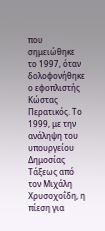που σημειώθηκε το 1997, όταν δολοφονήθηκε ο εφοπλιστής Κώστας Περατικός. Το 1999, με την ανάληψη του υπουργείου Δημοσίας Τάξεως από τον Μιχάλη Χρυσοχοΐδη, η πίεση για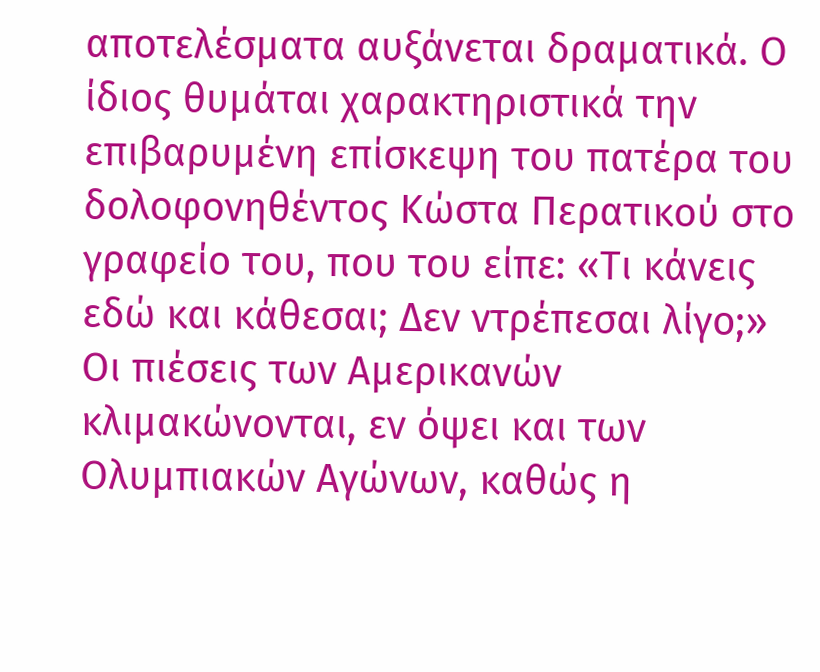αποτελέσματα αυξάνεται δραματικά. Ο ίδιος θυμάται χαρακτηριστικά την επιβαρυμένη επίσκεψη του πατέρα του δολοφονηθέντος Κώστα Περατικού στο γραφείο του, που του είπε: «Τι κάνεις εδώ και κάθεσαι; Δεν ντρέπεσαι λίγο;»
Οι πιέσεις των Αμερικανών κλιμακώνονται, εν όψει και των Ολυμπιακών Αγώνων, καθώς η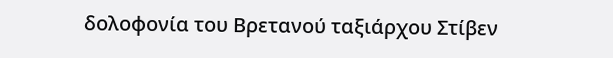δολοφονία του Βρετανού ταξιάρχου Στίβεν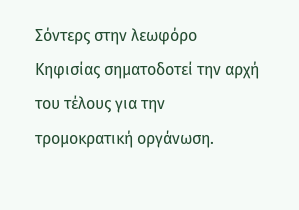Σόντερς στην λεωφόρο Κηφισίας σηματοδοτεί την αρχή του τέλους για την τρομοκρατική οργάνωση.